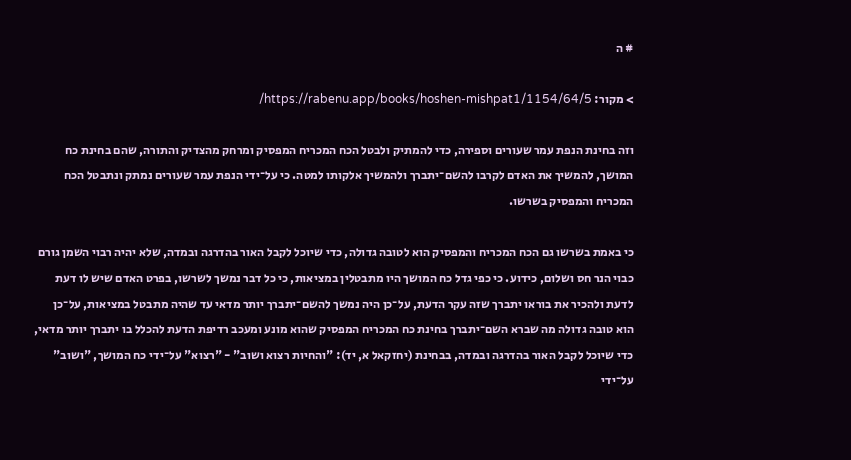# ה

> מקור: https://rabenu.app/books/hoshen-mishpat1/1154/64/5/

וזה בחינת הנפת עמר שעורים וספירה, כדי להמתיק ולבטל הכח המכריח המפסיק ומרחק מהצדיק והתורה, שהם בחינת כח המושך, להמשיך את האדם לקרבו להשם־יתברך ולהמשיך אלקותו למטה. כי על־ידי הנפת עמר שעורים נמתק ונתבטל הכח המכריח והמפסיק בשרשו.

כי באמת בשרשו גם הכח המכריח והמפסיק הוא לטובה גדולה, כדי שיוכל לקבל האור בהדרגה ובמדה, שלא יהיה רבוי השמן גורם כבוי הנר חס ושלום, כידוע. כי כפי גדל כח המושך היו מתבטלין במציאות, כי כל דבר נמשך לשרשו, בפרט האדם שיש לו דעת לדעת ולהכיר את בוראו יתברך שזה עקר הדעת, על־כן היה נמשך להשם־יתברך יותר מדאי עד שהיה מתבטל במציאות, על־כן הוא טובה גדולה מה שברא השם־יתברך בחינת כח המכריח המפסיק שהוא מונע ומעכב רדיפת הדעת להכלל בו יתברך יותר מדאי, כדי שיוכל לקבל האור בהדרגה ובמדה, בבחינת (יחזקאל א, יד): "והחיות רצוא ושוב" - "רצוא" על־ידי כח המושך, "ושוב" על־ידי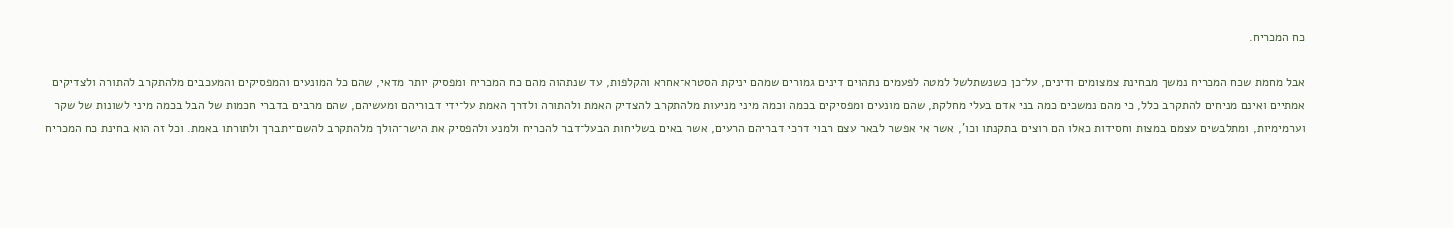כח המכריח.

אבל מחמת שכח המכריח נמשך מבחינת צמצומים ודינים, על־כן כשנשתלשל למטה לפעמים נתהוים דינים גמורים שמהם יניקת הסטרא־אחרא והקלפות, עד שנתהוה מהם כח המכריח ומפסיק יותר מדאי, שהם כל המונעים והמפסיקים והמעכבים מלהתקרב להתורה ולצדיקים אמתיים ואינם מניחים להתקרב כלל, כי מהם נמשכים כמה בני אדם בעלי מחלקת, שהם מונעים ומפסיקים בכמה וכמה מיני מניעות מלהתקרב להצדיק האמת ולהתורה ולדרך האמת על־ידי דבוריהם ומעשיהם, שהם מרבים בדברי חכמות של הבל בכמה מיני לשונות של שקר וערמימיות, ומתלבשים עצמם במצות וחסידות כאלו הם רוצים בתקנתו וכו', אשר אי אפשר לבאר עצם רבוי דרכי דבריהם הרעים, אשר באים בשליחות הבעל־דבר להכריח ולמנע ולהפסיק את הישר־הולך מלהתקרב להשם־יתברך ולתורתו באמת. וכל זה הוא בחינת כח המכריח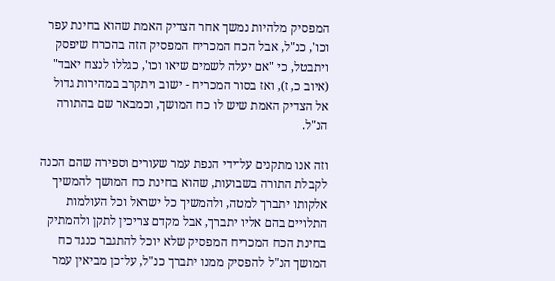המפסיק מלהיות נמשך אחר הצדיק האמת שהוא בחינת עפר וכו', כנ"ל, אבל הכח המכריח המפסיק הזה בהכרח שיפסק ויתבטל, כי "אם יעלה לשמים שיאו וכו', כגללו לנצח יאבד" (איוב כ, ז), ואז בסור המכריח - ישוב ויתקרב במהירות גדול אל הצדיק האמת שיש לו כח המושך, וכמבאר שם בהתורה הנ"ל.

וזה אנו מתקנים על־ידי הנפת עמר שעורים וספירה שהם הכנה לקבלת התורה בשבועות, שהוא בחינת כח המושך להמשיך אלקותו יתברך למטה, ולהמשיך כל ישראל וכל העולמות התלויים בהם אליו יתברך, אבל מקדם צריכין לתקן ולהמתיק בחינת הכח המכריח המפסיק שלא יוכל להתגבר כנגד כח המושך הנ"ל להפסיק ממנו יתברך כנ"ל, על־כן מביאין עמר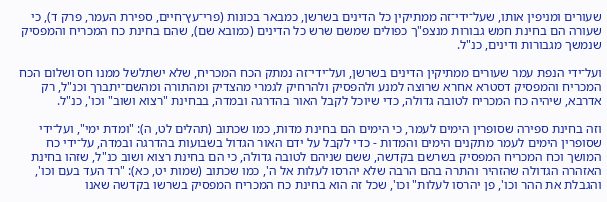שעורים ומניפין אותו, שעל־ידי־זה ממתיקין כל הדינים בשרשן, כמבאר בכונות (פרי־עץ־חיים, ספירת העמר, פרק ד), כי שעורה הם בחינת חמש גבורות מנצפ"ך כפולים שמשם שרש כל הדינים (כמובא שם), שהם בחינת כח המכריח והמפסיק שנמשך מגבורות ודינים, כנ"ל.

ועל־ידי הנפת עמר שעורים ממתיקין הדינים בשרשן, ועל־ידי־זה נמתק הכח המכריח, שלא ישתלשל ממנו חס ושלום הכח המכריח והמפסיק דסטרא אחרא שרוצה למנע ולהפסיק ולהרחיק לגמרי מהצדיק ומהתורה ומהשם־יתברך וכנ"ל, רק אדרבא, שיהיה כח המכריח לטובה גדולה, כדי שיוכל לקבל האור בהדרגה ובמדה, בבחינת "רצוא ושוב" וכו', כנ"ל.

וזה בחינת ספירה שסופרין הימים לעמר, כי הימים הם בחינת מדות, כמו שכתוב (תהלים לט, ה): "ומדת ימי", ועל־ידי שסופרין הימים לעמר מתקנים הימים והמדות - כדי לקבל על ידם האור הגדול בשבועות בהדרגה ובמדה, על־ידי כח המושך וכח המכריח המפסיק בשרשם בקדשה, ששם שניהם לטובה גדולה, כי הם בחינת רצוא ושוב כנ"ל, שזהו בחינת האזהרה הגדולה שהזהיר והתרה בהם הרבה שלא יהרסו לעלות אל ה', כמו שכתוב (שמות יט, כא): "רד העד בעם וכו', והגבלת את ההר וכו', פן יהרסו לעלות" וכו', שכל זה הוא בחינת כח המכריח המפסיק בשרשו בקדשה שאנו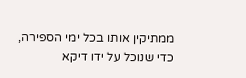ממתיקין אותו בכל ימי הספירה, כדי שנוכל על ידו דיקא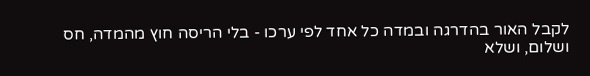לקבל האור בהדרגה ובמדה כל אחד לפי ערכו - בלי הריסה חוץ מהמדה, חס ושלום, ושלא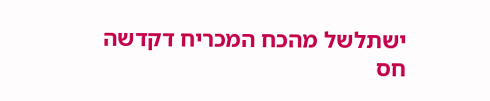ישתלשל מהכח המכריח דקדשה חס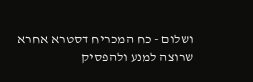ושלום - כח המכריח דסטרא אחרא שרוצה למנע ולהפסיק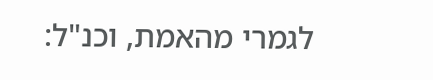לגמרי מהאמת, וכנ"ל: